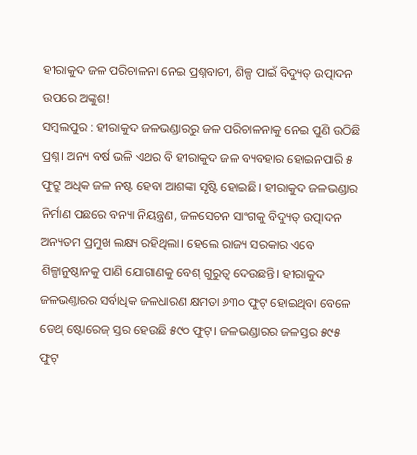ହୀରାକୁଦ ଜଳ ପରିଚାଳନା ନେଇ ପ୍ରଶ୍ନବାଚୀ, ଶିଳ୍ପ ପାଇଁ ବିଦ୍ୟୁତ୍ ଉତ୍ପାଦନ ଉପରେ ଅଙ୍କୁଶ!
ସମ୍ବଲପୁର : ହୀରାକୁଦ ଜଳଭଣ୍ଡାରରୁ ଜଳ ପରିଚାଳନାକୁ ନେଇ ପୁଣି ଉଠିଛି ପ୍ରଶ୍ନ। ଅନ୍ୟ ବର୍ଷ ଭଳି ଏଥର ବି ହୀରାକୁଦ ଜଳ ବ୍ୟବହାର ହୋଇନପାରି ୫ ଫୁଟ୍ରୁ ଅଧିକ ଜଳ ନଷ୍ଟ ହେବା ଆଶଙ୍କା ସୃଷ୍ଟି ହୋଇଛି। ହୀରାକୁଦ ଜଳଭଣ୍ଡାର ନିର୍ମାଣ ପଛରେ ବନ୍ୟା ନିୟନ୍ତ୍ରଣ, ଜଳସେଚନ ସାଂଗକୁ ବିଦ୍ୟୁତ୍ ଉତ୍ପାଦନ ଅନ୍ୟତମ ପ୍ରମୁଖ ଲକ୍ଷ୍ୟ ରହିଥିଲା। ହେଲେ ରାଜ୍ୟ ସରକାର ଏବେ ଶିଳ୍ପାନୁଷ୍ଠାନକୁ ପାଣି ଯୋଗାଣକୁ ବେଶ୍ ଗୁରୁତ୍ବ ଦେଉଛନ୍ତି। ହୀରାକୁଦ ଜଳଭଣ୍ତାରର ସର୍ବାଧିକ ଜଳଧାରଣ କ୍ଷମତା ୬୩୦ ଫୁଟ୍ ହୋଇଥିବା ବେଳେ ଡେଥ୍ ଷ୍ଟୋରେଜ୍ ସ୍ତର ହେଉଛି ୫୯୦ ଫୁଟ୍। ଜଳଭଣ୍ଡାରର ଜଳସ୍ତର ୫୯୫ ଫୁଟ୍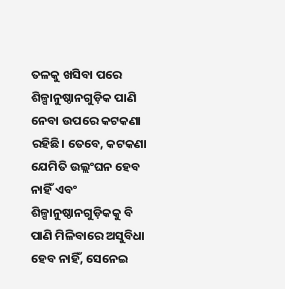ତଳକୁ ଖସିବା ପରେ ଶିଳ୍ପାନୁଷ୍ଠାନଗୁଡ଼ିକ ପାଣି ନେବା ଉପରେ କଟକଣା ରହିଛି। ତେବେ, କଟକଣା ଯେମିତି ଉଲ୍ଲଂଘନ ହେବ ନାହିଁ ଏବଂ ଶିଳ୍ପାନୁଷ୍ଠାନଗୁଡ଼ିକକୁ ବି ପାଣି ମିଳିବାରେ ଅସୁବିଧା ହେବ ନାହିଁ, ସେନେଇ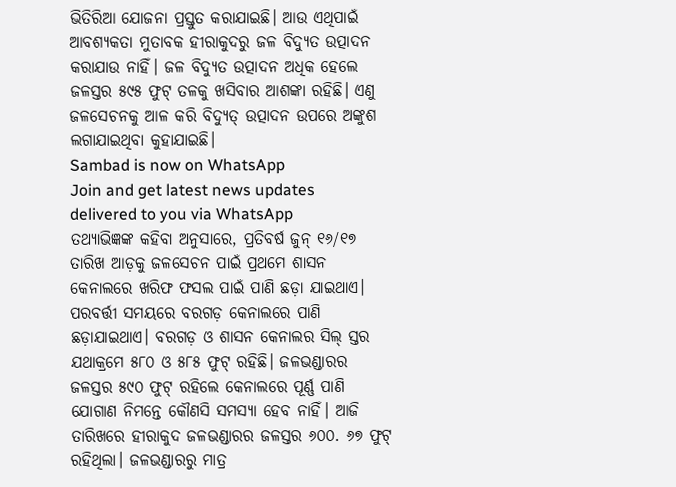ଭିତିରିଆ ଯୋଜନା ପ୍ରସ୍ତୁତ କରାଯାଇଛି। ଆଉ ଏଥିପାଇଁ ଆବଶ୍ୟକତା ମୁତାବକ ହୀରାକୁଦରୁ ଜଳ ବିଦ୍ୟୁତ ଉତ୍ପାଦନ କରାଯାଉ ନାହିଁ। ଜଳ ବିଦ୍ୟୁତ ଉତ୍ପାଦନ ଅଧିକ ହେଲେ ଜଳସ୍ତର ୫୯୫ ଫୁଟ୍ ତଳକୁ ଖସିବାର ଆଶଙ୍କା ରହିଛି। ଏଣୁ ଜଳସେଚନକୁ ଆଳ କରି ବିଦ୍ୟୁତ୍ ଉତ୍ପାଦନ ଉପରେ ଅଙ୍କୁଶ ଲଗାଯାଇଥିବା କୁହାଯାଇଛି।
Sambad is now on WhatsApp
Join and get latest news updates delivered to you via WhatsApp
ତଥ୍ୟାଭିଜ୍ଞଙ୍କ କହିବା ଅନୁସାରେ, ପ୍ରତିବର୍ଷ ଜୁନ୍ ୧୬/୧୭ ତାରିଖ ଆଡ଼କୁ ଜଳସେଚନ ପାଇଁ ପ୍ରଥମେ ଶାସନ କେନାଲରେ ଖରିଫ ଫସଲ ପାଇଁ ପାଣି ଛଡ଼ା ଯାଇଥାଏ। ପରବର୍ତ୍ତୀ ସମୟରେ ବରଗଡ଼ କେନାଲରେ ପାଣି ଛଡ଼ାଯାଇଥାଏ। ବରଗଡ଼ ଓ ଶାସନ କେନାଲର ସିଲ୍ ସ୍ତର ଯଥାକ୍ରମେ ୫୮୦ ଓ ୫୮୫ ଫୁଟ୍ ରହିଛି। ଜଳଭଣ୍ଡାରର ଜଳସ୍ତର ୫୯୦ ଫୁଟ୍ ରହିଲେ କେନାଲରେ ପୂର୍ଣ୍ଣ ପାଣି ଯୋଗାଣ ନିମନ୍ତେ କୌଣସି ସମସ୍ୟା ହେବ ନାହିଁ। ଆଜି ତାରିଖରେ ହୀରାକୁଦ ଜଳଭଣ୍ଡାରର ଜଳସ୍ତର ୬୦୦. ୬୭ ଫୁଟ୍ ରହିଥିଲା। ଜଳଭଣ୍ଡାରରୁ ମାତ୍ର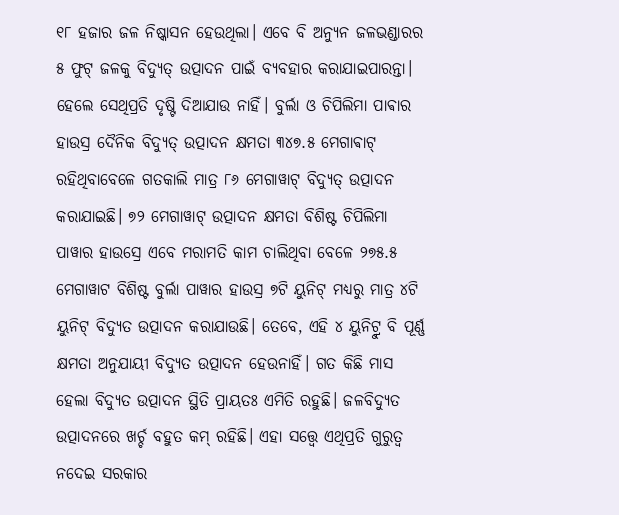୧୮ ହଜାର ଜଳ ନିଷ୍କାସନ ହେଉଥିଲା। ଏବେ ବି ଅନ୍ୟୁନ ଜଳଭଣ୍ଡାରର ୫ ଫୁଟ୍ ଜଳକୁ ବିଦ୍ୟୁତ୍ ଉତ୍ପାଦନ ପାଇଁ ବ୍ୟବହାର କରାଯାଇପାରନ୍ତା। ହେଲେ ସେଥିପ୍ରତି ଦୃଷ୍ଟି ଦିଆଯାଉ ନାହିଁ। ବୁର୍ଲା ଓ ଚିପିଲିମା ପାଵାର ହାଉସ୍ର ଦୈନିକ ବିଦ୍ୟୁତ୍ ଉତ୍ପାଦନ କ୍ଷମତା ୩୪୭.୫ ମେଗାଵାଟ୍ ରହିଥିବାବେଳେ ଗତକାଲି ମାତ୍ର ୮୬ ମେଗାୱାଟ୍ ବିଦ୍ୟୁତ୍ ଉତ୍ପାଦନ କରାଯାଇଛି। ୭୨ ମେଗାୱାଟ୍ ଉତ୍ପାଦନ କ୍ଷମତା ବିଶିଷ୍ଟ ଚିପିଲିମା ପାୱାର ହାଉସ୍ରେ ଏବେ ମରାମତି କାମ ଚାଲିଥିବା ବେଳେ ୨୭୫.୫ ମେଗାୱାଟ ବିଶିଷ୍ଟ ବୁର୍ଲା ପାୱାର ହାଉସ୍ର ୭ଟି ୟୁନିଟ୍ ମଧ୍ୟରୁ ମାତ୍ର ୪ଟି ୟୁନିଟ୍ ବିଦ୍ୟୁତ ଉତ୍ପାଦନ କରାଯାଉଛି। ତେବେ, ଏହି ୪ ୟୁନିଟ୍ରୁ ବି ପୂର୍ଣ୍ଣ କ୍ଷମତା ଅନୁଯାୟୀ ବିଦ୍ୟୁତ ଉତ୍ପାଦନ ହେଉନାହିଁ। ଗତ କିଛି ମାସ ହେଲା ବିଦ୍ୟୁତ ଉତ୍ପାଦନ ସ୍ଥିତି ପ୍ରାୟତଃ ଏମିତି ରହୁଛି। ଜଳବିଦ୍ୟୁତ ଉତ୍ପାଦନରେ ଖର୍ଚ୍ଚ ବହୁତ କମ୍ ରହିଛି। ଏହା ସତ୍ତ୍ବେ ଏଥିପ୍ରତି ଗୁରୁତ୍ବ ନଦେଇ ସରକାର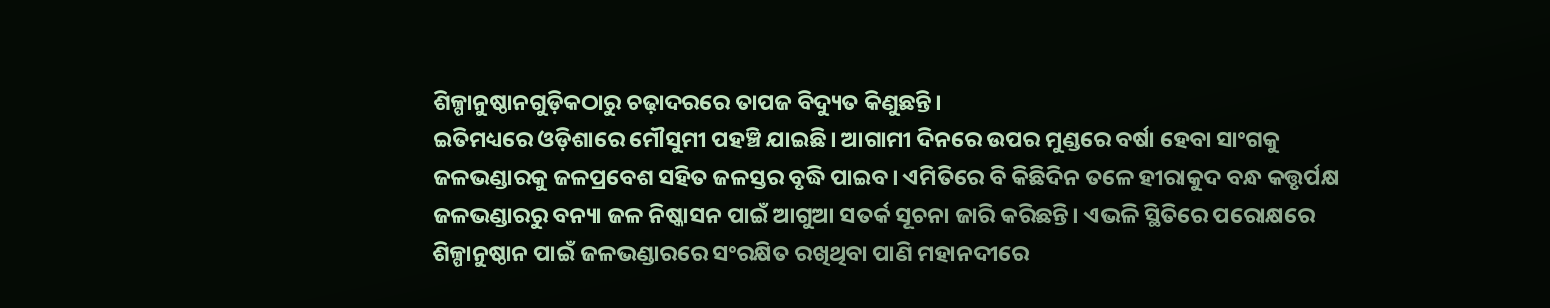ଶିଳ୍ପାନୁଷ୍ଠାନଗୁଡ଼ିକଠାରୁ ଚଢ଼ାଦରରେ ତାପଜ ବିଦ୍ୟୁତ କିଣୁଛନ୍ତି।
ଇତିମଧ୍ୟରେ ଓଡ଼ିଶାରେ ମୌସୁମୀ ପହଞ୍ଚି ଯାଇଛି। ଆଗାମୀ ଦିନରେ ଉପର ମୁଣ୍ଡରେ ବର୍ଷା ହେବା ସାଂଗକୁ ଜଳଭଣ୍ଡାରକୁ ଜଳପ୍ରବେଶ ସହିତ ଜଳସ୍ତର ବୃଦ୍ଧି ପାଇବ। ଏମିତିରେ ବି କିଛିଦିନ ତଳେ ହୀରାକୁଦ ବନ୍ଧ କତ୍ତୃର୍ପକ୍ଷ ଜଳଭଣ୍ଡାରରୁ ବନ୍ୟା ଜଳ ନିଷ୍କାସନ ପାଇଁ ଆଗୁଆ ସତର୍କ ସୂଚନା ଜାରି କରିଛନ୍ତି। ଏଭଳି ସ୍ଥିତିରେ ପରୋକ୍ଷରେ ଶିଳ୍ପାନୁଷ୍ଠାନ ପାଇଁ ଜଳଭଣ୍ଡାରରେ ସଂରକ୍ଷିତ ରଖିଥିବା ପାଣି ମହାନଦୀରେ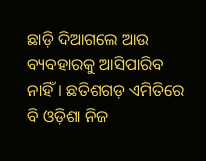ଛାଡ଼ି ଦିଆଗଲେ ଆଉ ବ୍ୟବହାରକୁ ଆସିପାରିବ ନାହିଁ। ଛତିଶଗଡ଼ ଏମିତିରେ ବି ଓଡ଼ିଶା ନିଜ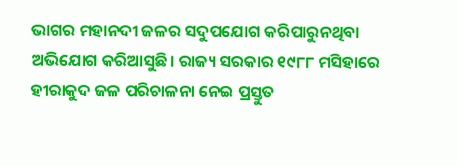ଭାଗର ମହାନଦୀ ଜଳର ସଦୁପଯୋଗ କରିପାରୁନଥିବା ଅଭିଯୋଗ କରିଆସୁଛି। ରାଜ୍ୟ ସରକାର ୧୯୮୮ ମସିହାରେ ହୀରାକୁଦ ଜଳ ପରିଚାଳନା ନେଇ ପ୍ରସ୍ତୁତ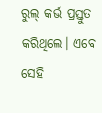ରୁଲ୍ କର୍ଭ ପ୍ରସ୍ତୁତ କରିଥିଲେ। ଏବେ ସେହି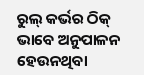ରୁଲ୍ କର୍ଭର ଠିକ୍ ଭାବେ ଅନୁପାଳନ ହେଉନଥିବା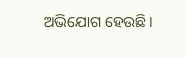ଅଭିଯୋଗ ହେଉଛି।